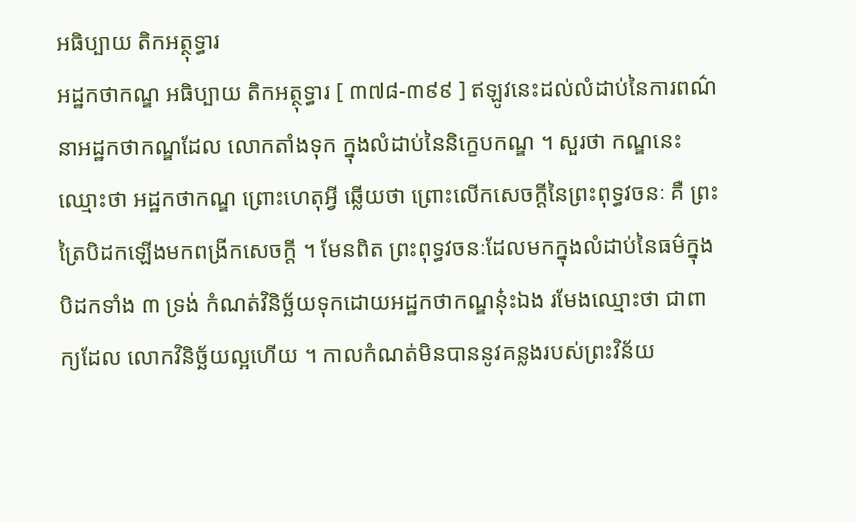អធិប្បាយ តិកអត្ថុទ្ធារ
អដ្ឋកថាកណ្ឌ អធិប្បាយ តិកអត្ថុទ្ធារ [ ៣៧៨-៣៩៩ ] ឥឡូវនេះដល់លំដាប់នៃការពណ៌នាអដ្ឋកថាកណ្ឌដែល លោកតាំងទុក ក្នុងលំដាប់នៃនិក្ខេបកណ្ឌ ។ សួរថា កណ្ឌនេះ ឈ្មោះថា អដ្ឋកថាកណ្ឌ ព្រោះហេតុអ្វី ឆ្លើយថា ព្រោះលើកសេចក្តីនៃព្រះពុទ្ធវចនៈ គឺ ព្រះត្រៃបិដកឡើងមកពង្រីកសេចក្តី ។ មែនពិត ព្រះពុទ្ធវចនៈដែលមកក្នុងលំដាប់នៃធម៌ក្នុងបិដកទាំង ៣ ទ្រង់ កំណត់វិនិច្ឆ័យទុកដោយអដ្ឋកថាកណ្ឌនុ៎ះឯង រមែងឈ្មោះថា ជាពាក្យដែល លោកវិនិច្ឆ័យល្អហើយ ។ កាលកំណត់មិនបាននូវគន្លងរបស់ព្រះវិន័យ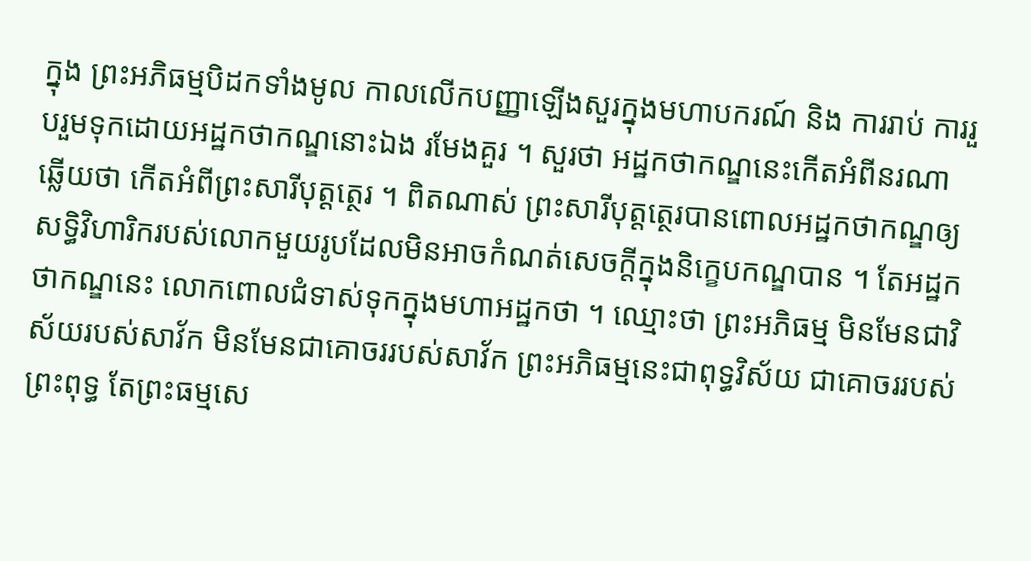ក្នុង ព្រះអភិធម្មបិដកទាំងមូល កាលលើកបញ្ញាឡើងសួរក្នុងមហាបករណ៍ និង ការរាប់ ការរួបរួមទុកដោយអដ្ឋកថាកណ្ឌនោះឯង រមែងគួរ ។ សួរថា អដ្ឋកថាកណ្ឌនេះកើតអំពីនរណា ឆ្លើយថា កើតអំពីព្រះសារីបុត្តត្ថេរ ។ ពិតណាស់ ព្រះសារីបុត្តត្ថេរបានពោលអដ្ឋកថាកណ្ឌឲ្យសទ្ធិវិហារិករបស់លោកមួយរូបដែលមិនអាចកំណត់សេចក្តីក្នុងនិក្ខេបកណ្ឌបាន ។ តែអដ្ឋកថាកណ្ឌនេះ លោកពោលជំទាស់ទុកក្នុងមហាអដ្ឋកថា ។ ឈ្មោះថា ព្រះអភិធម្ម មិនមែនជាវិស័យរបស់សាវ័ក មិនមែនជាគោចររបស់សាវ័ក ព្រះអភិធម្មនេះជាពុទ្ធវិស័យ ជាគោចររបស់ព្រះពុទ្ធ តែព្រះធម្មសេ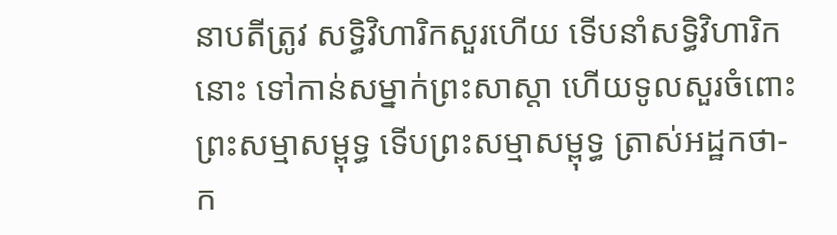នាបតីត្រូវ សទ្ធិវិហារិកសួរហើយ ទើបនាំសទ្ធិវិហារិកនោះ ទៅកាន់សម្នាក់ព្រះសាស្តា ហើយទូលសួរចំពោះព្រះសម្មាសម្ពុទ្ធ ទើបព្រះសម្មាសម្ពុទ្ធ ត្រាស់អដ្ឋកថា- ក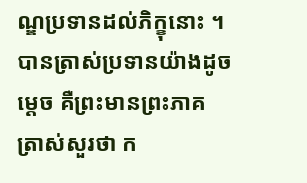ណ្ឌប្រទានដល់ភិក្ខុនោះ ។ បានត្រាស់ប្រទានយ៉ាងដូចម្តេច គឺព្រះមានព្រះភាគ ត្រាស់សួរថា ក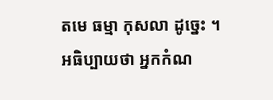តមេ ធម្មា កុសលា ដូច្នេះ ។ អធិប្បាយថា អ្នកកំណ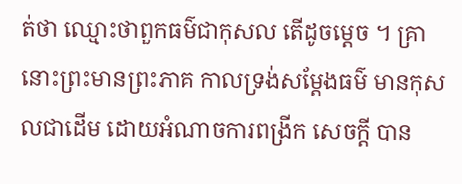ត់ថា ឈ្មោះថាពួកធម៌ជាកុសល តើដូចម្តេច ។ គ្រានោះព្រះមានព្រះភាគ កាលទ្រង់សម្តែងធម៌ មានកុសលជាដើម ដោយអំណាចការពង្រីក សេចក្តី បាន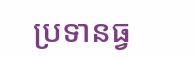ប្រទានធ្វ